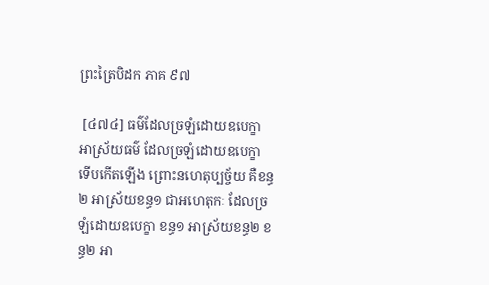ព្រះត្រៃបិដក ភាគ ៩៧

 [៤៧៤] ធម៌ដែលច្រឡំដោយឧបេក្ខា អាស្រ័យធម៌ ដែលច្រឡំដោយឧបេក្ខា ទើបកើតឡើង ព្រោះនហេតុប្បច្ច័យ គឺខន្ធ២ អាស្រ័យខន្ធ១ ជាអហេតុកៈ ដែលច្រឡំដោយឧបេក្ខា ខន្ធ១ អាស្រ័យខន្ធ២ ខន្ធ២ អា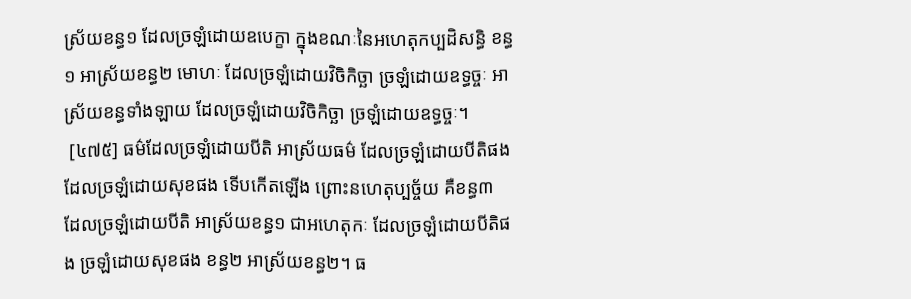ស្រ័យខន្ធ១ ដែលច្រឡំដោយឧបេក្ខា ក្នុងខណៈនៃអហេតុកប្បដិសន្ធិ ខន្ធ១ អាស្រ័យខន្ធ២ មោហៈ ដែលច្រឡំដោយវិចិកិច្ឆា ច្រឡំដោយឧទ្ធច្ចៈ អាស្រ័យខន្ធទាំងឡាយ ដែលច្រឡំដោយវិចិកិច្ឆា ច្រឡំដោយឧទ្ធច្ចៈ។
 [៤៧៥] ធម៌ដែលច្រឡំដោយបីតិ អាស្រ័យធម៌ ដែលច្រឡំដោយបីតិផង ដែលច្រឡំដោយសុខផង ទើបកើតឡើង ព្រោះនហេតុប្បច្ច័យ គឺខន្ធ៣ ដែលច្រឡំដោយបីតិ អាស្រ័យខន្ធ១ ជាអហេតុកៈ ដែលច្រឡំដោយបីតិផង ច្រឡំដោយសុខផង ខន្ធ២ អាស្រ័យខន្ធ២។ ធ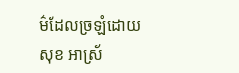ម៌ដែលច្រឡំដោយសុខ អាស្រ័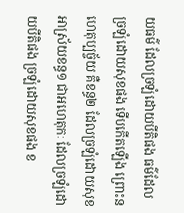យធម៌ ដែលច្រឡំដោយបីតិផង ធម៌ដែលច្រឡំដោយសុខផង ទើបកើតឡើង ព្រោះនហេតុប្បច្ច័យ គឺខន្ធ២ ដែលច្រឡំដោយសុខ អាស្រ័យខន្ធ១ ជាអហេតុកៈ ដែលច្រឡំដោយបីតិផង ច្រឡំដោយសុខផង ខ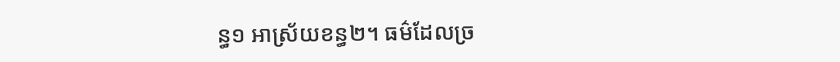ន្ធ១ អាស្រ័យខន្ធ២។ ធម៌ដែលច្រ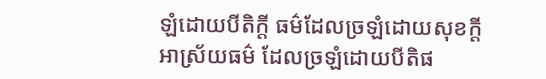ឡំដោយបីតិក្តី ធម៌ដែលច្រឡំដោយសុខក្តី អាស្រ័យធម៌ ដែលច្រឡំដោយបីតិផ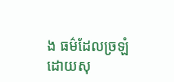ង ធម៌ដែលច្រឡំដោយសុ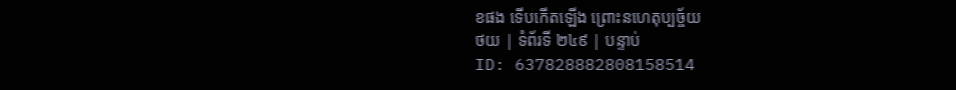ខផង ទើបកើតឡើង ព្រោះនហេតុប្បច្ច័យ
ថយ | ទំព័រទី ២៤៩ | បន្ទាប់
ID: 637828882808158514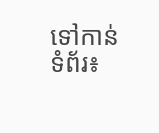ទៅកាន់ទំព័រ៖